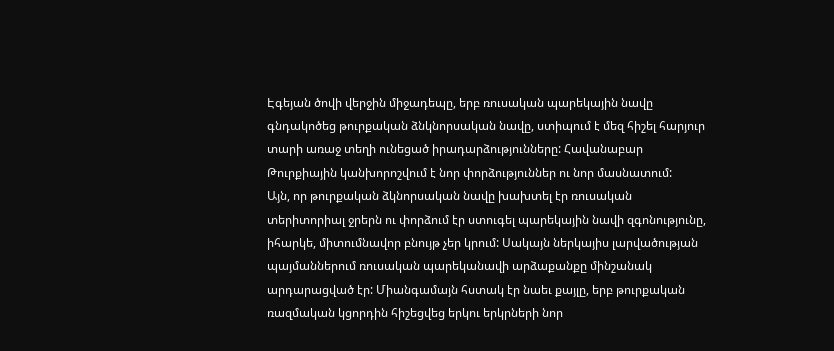Էգեյան ծովի վերջին միջադեպը, երբ ռուսական պարեկային նավը գնդակոծեց թուրքական ձնկնորսական նավը, ստիպում է մեզ հիշել հարյուր տարի առաջ տեղի ունեցած իրադարձությունները: Հավանաբար Թուրքիային կանխորոշվում է նոր փորձություններ ու նոր մասնատում:
Այն, որ թուրքական ձկնորսական նավը խախտել էր ռուսական տերիտորիալ ջրերն ու փորձում էր ստուգել պարեկային նավի զգոնությունը, իհարկե, միտումնավոր բնույթ չեր կրում: Սակայն ներկայիս լարվածության պայմաններում ռուսական պարեկանավի արձաքանքը մինշանակ արդարացված էր: Միանգամայն հստակ էր նաեւ քայլը, երբ թուրքական ռազմական կցորդին հիշեցվեց երկու երկրների նոր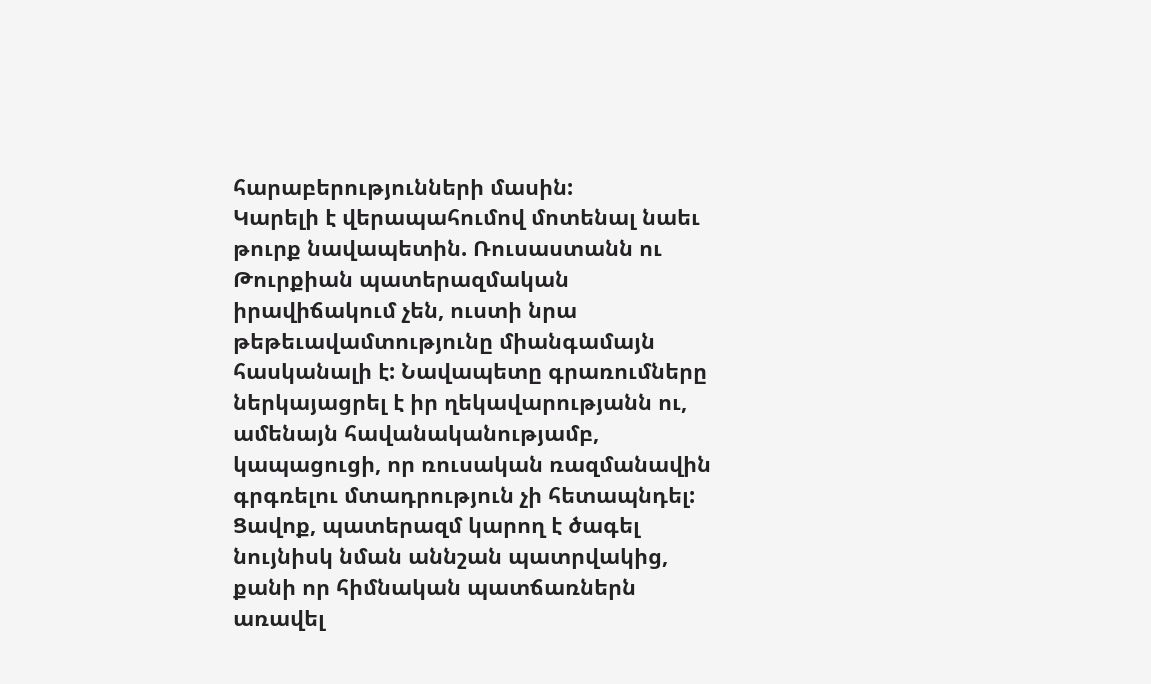հարաբերությունների մասին:
Կարելի է վերապահումով մոտենալ նաեւ թուրք նավապետին. Ռուսաստանն ու Թուրքիան պատերազմական իրավիճակում չեն, ուստի նրա թեթեւավամտությունը միանգամայն հասկանալի է: Նավապետը գրառումները ներկայացրել է իր ղեկավարությանն ու, ամենայն հավանականությամբ, կապացուցի, որ ռուսական ռազմանավին գրգռելու մտադրություն չի հետապնդել:
Ցավոք, պատերազմ կարող է ծագել նույնիսկ նման աննշան պատրվակից, քանի որ հիմնական պատճառներն առավել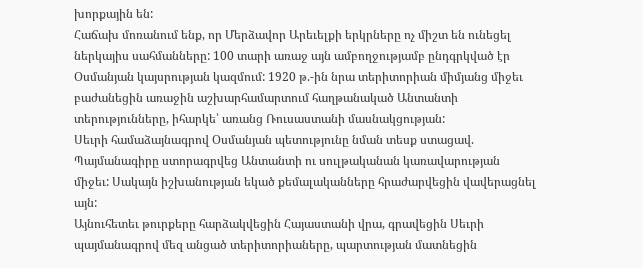խորքային են:
Հաճախ մոռանում ենք, որ Մերձավոր Արեւելքի երկրները ոչ միշտ են ունեցել ներկայիս սահմանները: 100 տարի առաջ այն ամբողջությամբ ընդգրկված էր Օսմանյան կայսրության կազմում: 1920 թ.-ին նրա տերիտորիան միմյանց միջեւ բաժանեցին առաջին աշխարհամարտում հաղթանակած Անտանտի տերությունները, իհարկե՝ առանց Ռուսաստանի մասնակցության:
Սեւրի համաձայնագրով Օսմանյան պետությունը նման տեսք ստացավ.
Պայմանագիրը ստորագրվեց Անտանտի ու սուլթականան կառավարության միջեւ: Սակայն իշխանության եկած քեմալականները հրաժարվեցին վավերացնել այն:
Այնուհետեւ թուրքերը հարձակվեցին Հայաստանի վրա, գրավեցին Սեւրի պայմանագրով մեզ անցած տերիտորիաները, պարտության մատնեցին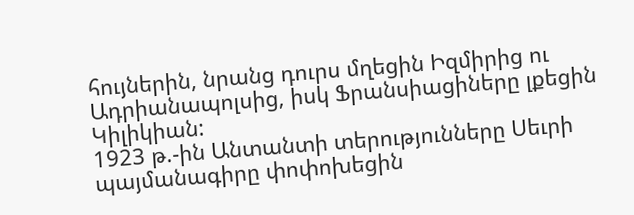հույներին, նրանց դուրս մղեցին Իզմիրից ու Ադրիանապոլսից, իսկ Ֆրանսիացիները լքեցին Կիլիկիան:
1923 թ.-ին Անտանտի տերությունները Սեւրի պայմանագիրը փոփոխեցին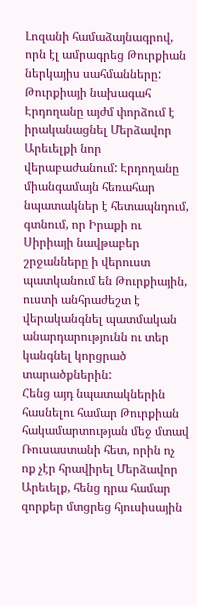Լոզանի համաձայնագրով, որն էլ ամրագրեց Թուրքիան ներկայիս սահմանները:
Թուրքիայի նախագահ Էրդողանը այժմ փորձում է իրականացնել Մերձավոր Արեւելքի նոր վերաբաժանում: Էրդողանը միանգամայն հեռահար նպատակներ է հետապնդում, գտնում, որ Իրաքի ու Սիրիայի նավթաբեր շրջանները ի վերուստ պատկանում են Թուրքիային, ուստի անհրաժեշտ է վերականգնել պատմական անարդարությունն ու տեր կանգնել կորցրած տարածքներին:
Հենց այդ նպատակներին հասնելու համար Թուրքիան հակամարտության մեջ մտավ Ռուսաստանի հետ, որին ոչ ոք չէր հրավիրել Մերձավոր Արեւելք, հենց դրա համար զորքեր մտցրեց հյուսիսային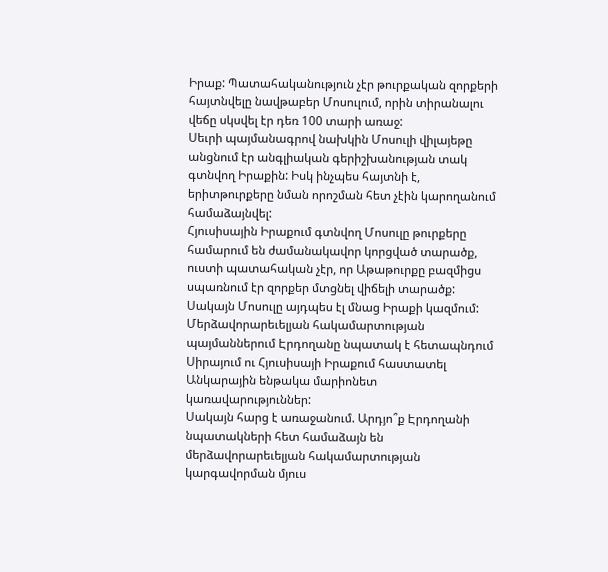Իրաք: Պատահականություն չէր թուրքական զորքերի հայտնվելը նավթաբեր Մոսուլում, որին տիրանալու վեճը սկսվել էր դեռ 100 տարի առաջ:
Սեւրի պայմանագրով նախկին Մոսուլի վիլայեթը անցնում էր անգլիական գերիշխանության տակ գտնվող Իրաքին: Իսկ ինչպես հայտնի է, երիտթուրքերը նման որոշման հետ չէին կարողանում համաձայնվել:
Հյուսիսային Իրաքում գտնվող Մոսուլը թուրքերը համարում են ժամանակավոր կորցված տարածք, ուստի պատահական չէր, որ Աթաթուրքը բազմիցս սպառնում էր զորքեր մտցնել վիճելի տարածք: Սակայն Մոսուլը այդպես էլ մնաց Իրաքի կազմում:
Մերձավորարեւելյան հակամարտության պայմաններում Էրդողանը նպատակ է հետապնդում Սիրայում ու Հյուսիսայի Իրաքում հաստատել Անկարային ենթակա մարիոնետ կառավարություններ:
Սակայն հարց է առաջանում. Արդյո՞ք Էրդողանի նպատակների հետ համաձայն են մերձավորարեւելյան հակամարտության կարգավորման մյուս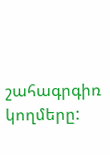շահագրգիռ կողմերը: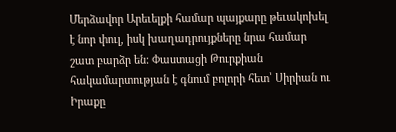Մերձավոր Արեւելքի համար պայքարը թեւակոխել է նոր փուլ, իսկ խաղադրույքները նրա համար շատ բարձր են: Փաստացի Թուրքիան հակամարտության է գնում բոլորի հետ՝ Սիրիան ու Իրաքը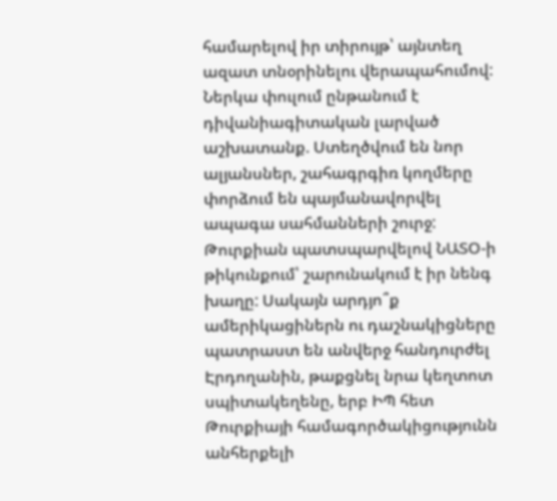համարելով իր տիրույթ՝ այնտեղ ազատ տնօրինելու վերապահումով:
Ներկա փուլում ընթանում է դիվանիագիտական լարված աշխատանք. Ստեղծվում են նոր ալյանսներ, շահագրգիռ կողմերը փորձում են պայմանավորվել ապագա սահմանների շուրջ: Թուրքիան պատսպարվելով ՆԱՏՕ-ի թիկունքում՝ շարունակում է իր նենգ խաղը: Սակայն արդյո՞ք ամերիկացիներն ու դաշնակիցները պատրաստ են անվերջ հանդուրժել Էրդողանին, թաքցնել նրա կեղտոտ սպիտակեղենը, երբ ԻՊ հետ Թուրքիայի համագործակիցությունն անհերքելի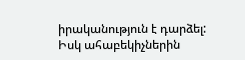իրականություն է դարձել: Իսկ ահաբեկիչներին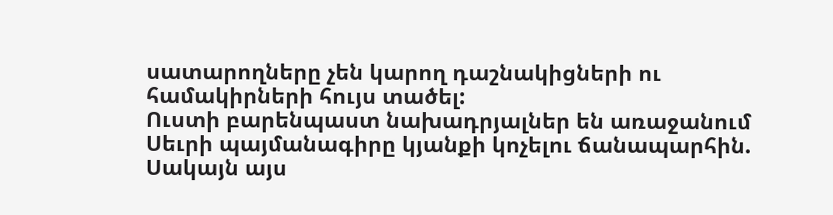սատարողները չեն կարող դաշնակիցների ու համակիրների հույս տածել:
Ուստի բարենպաստ նախադրյալներ են առաջանում Սեւրի պայմանագիրը կյանքի կոչելու ճանապարհին. Սակայն այս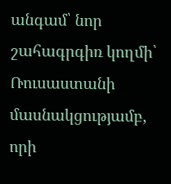անգամ՝ նոր շահագրգիռ կողմի՝ Ռուսաստանի մասնակցությամբ, որի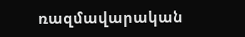ռազմավարական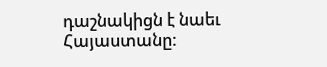դաշնակիցն է նաեւ Հայաստանը: